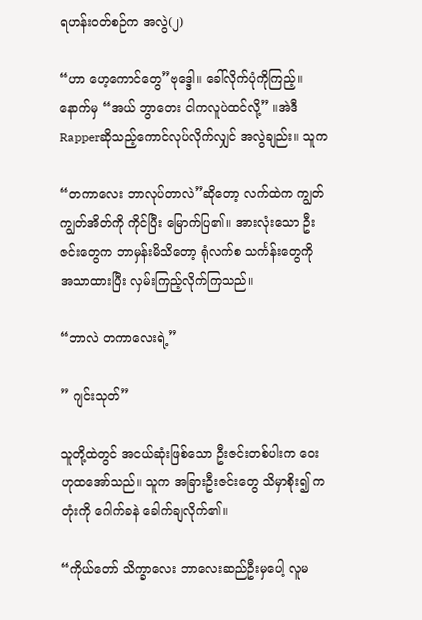ရဟန်းဝတ်စဉ်က အလွဲ(၂)

“ဟာ ဟေ့ကောင်တွေ”ဗုဒ္ဒေါ။ ခေါ်လိုက်ပုံကိုကြည့်။နောက်မှ “အယ် ဘွာတေး ငါကလူပဲထင်လို့” ။အဲဒီ Rapperဆိုသည့်ကောင်လုပ်လိုက်လျှင် အလွဲချည်း။ သူက

“တကာလေး ဘာလုပ်တာလဲ”ဆိုတော့ လက်ထဲက ကျွတ်ကျွတ်အိတ်ကို ကိုင်ပြီး မြောက်ပြ၏။ အားလုံးသော ဦးဇင်းတွေက ဘာမှန်းမိသိတော့ ရုံလက်စ သင်္ကန်းတွေကို အသာထားပြီး လှမ်းကြည့်လိုက်ကြသည်။

“ဘာလဲ တကာလေးရဲ့”

” ဂျင်းသုတ်”

သူတို့ထဲတွင် အငယ်ဆုံးဖြစ်သော ဦးဇင်းတစ်ပါးက ဝေး ဟုထအော်သည်။ သူက အခြားဦးဇင်းတွေ သိမှာစိုး၍ ကတုံးကို ဂေါက်ခနဲ ခေါက်ချလိုက်၏။

“ကိုယ်တော် သိက္ခာလေး ဘာလေးဆည်ဦးမှပေါ့ လူမ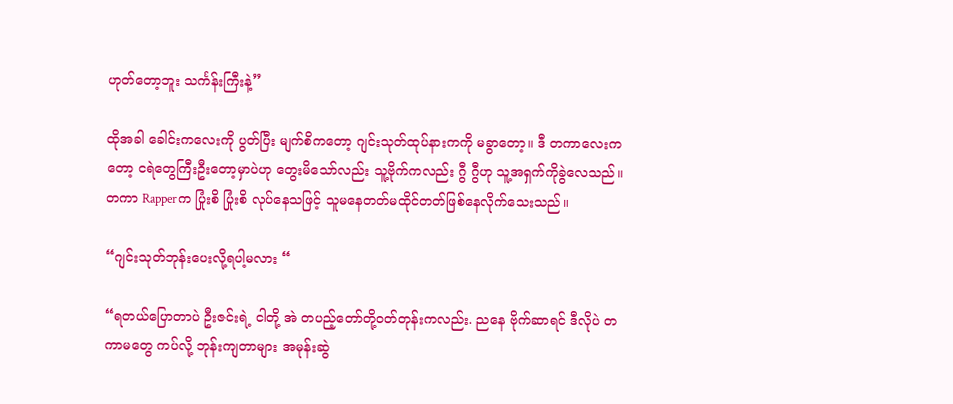ဟုတ်တော့ဘူး သင်္ကန်းကြီးနဲ့”

ထိုအခါ ခေါင်းကလေးကို ပွတ်ပြီး မျက်စိကတော့ ဂျင်းသုတ်ထုပ်နားကကို မခွာတော့။ ဒီ တကာလေးကတော့ ငရဲတွေကြီးဦးတော့မှာပဲဟု တွေးမိသော်လည်း သူ့ဗိုက်ကလည်း ဂွီ ဂွီဟု သူ့အရှက်ကိုခွဲလေသည်။ တကာ Rapperက ပြုံးစိ ပြုံးစိ လုပ်နေသဖြင့် သူမနေတတ်မထိုင်တတ်ဖြစ်နေလိုက်သေးသည်။

“ဂျင်းသုတ်ဘုန်းပေးလို့ရပါ့မလား “

“ရတယ်ပြောတာပဲ ဦးဇင်းရဲ့ ငါတို့ အဲ တပည့်တော်တို့ဝတ်တုန်းကလည်း. ညနေ ဗိုက်ဆာရင် ဒီလိုပဲ တကာမတွေ ကပ်လို့ ဘုန်းကျတာများ အမုန်းဆွဲ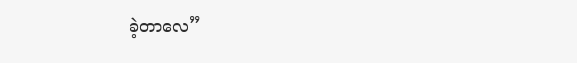ခဲ့တာလေ”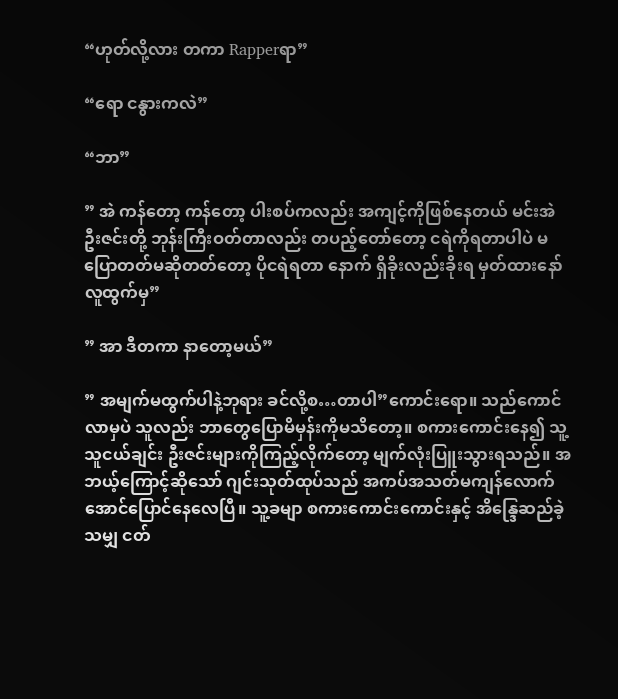“ဟုတ်လို့လား တကာ Rapperရာ”

“ရော ငနွားကလဲ”

“ဘာ”

” အဲ ကန်တော့ ကန်တော့ ပါးစပ်ကလည်း အကျင့်ကိုဖြစ်နေတယ် မင်းအဲ ဦးဇင်းတို့ ဘုန်းကြီးဝတ်တာလည်း တပည့်တော်တော့ ငရဲကိုရတာပါပဲ မပြောတတ်မဆိုတတ်တော့ ပိုငရဲရတာ နောက် ရှိခိုးလည်းခိုးရ မှတ်ထားနော် လူထွက်မှ”

” အာ ဒီတကာ နာတော့မယ်”

” အမျက်မထွက်ပါနဲ့ဘုရား ခင်လို့စ…တာပါ”ကောင်းရော။ သည်ကောင်လာမှပဲ သူလည်း ဘာတွေပြောမိမှန်းကိုမသိတော့။ စကားကောင်းနေ၍ သူ့သူငယ်ချင်း ဦးဇင်းများကိုကြည့်လိုက်တော့ မျက်လုံးပြူးသွားရသည်။ အဘယ့်ကြောင့်ဆိုသော် ဂျင်းသုတ်ထုပ်သည် အကပ်အသတ်မကျန်လောက်အောင်ပြောင်နေလေပြီ။ သူ့ခမျာ စကားကောင်းကောင်းနှင့် အိန္ဒြေဆည်ခဲ့သမျှ ငတ်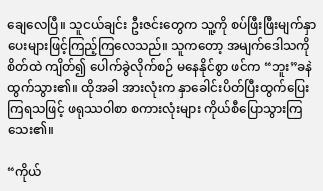ချေလေပြီ။ သူငယ်ချင်း ဦးဇင်းတွေက သူ့ကို စပ်ဖြီးဖြီးမျက်နှာပေးများဖြင့်ကြည့်ကြလေသည်။ သူကတော့ အမျက်ဒေါသကို စိတ်ထဲ ကျိတ်၍ ပေါက်ခွဲလိုက်စဉ် မနေနိုင်စွာ ဖင်က “ဘူး”ခနဲထွက်သွား၏။ ထိုအခါ အားလုံးက နှာခေါင်းပိတ်ပြီးထွက်ပြေးကြရသဖြင့် ဖရုဿဝါစာ စကားလုံးများ ကိုယ်စီပြောသွားကြသေး၏။

“ကိုယ်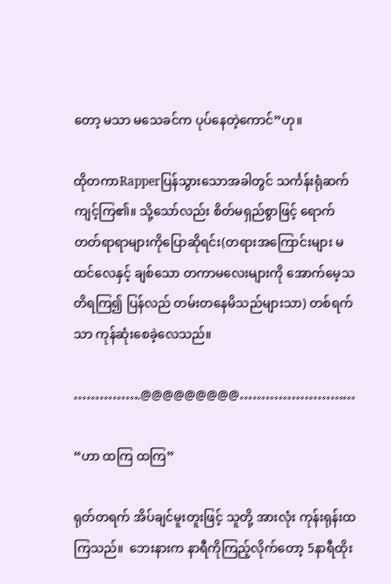တော့ မသာ မသေခင်က ပုပ်နေတဲ့ကောင်”ဟု။

ထိုတကာRapperပြန်သွားသောအခါတွင် သင်္ကန်းရုံဆက်ကျင့်ကြ၏။ သို့သော်လည်း စိတ်မရှည်စွာဖြင့် ရောက်တတ်ရာရာများကိုပြောဆိုရင်း(တရားအကြောင်းများ မထင်လေနှင့် ချစ်သော တကာမလေးများကို အောက်မေ့သတိရကြ၍ ပြန်လည် တမ်းတနေမိသည်များသာ) တစ်ရက်သာ ကုန်ဆုံးစေခဲ့လေသည်။

…………….@@@@@@@@@………………………

“ဟာ ထကြ ထကြ”

ရုတ်တရက် အိပ်ချင်မူးတူးဖြင့် သူတို့ အားလုံး ကုန်းရုန်းထကြသည်။  ဘေးနားက နာရီကိုကြည့်လိုက်တော့ 5နာရီထိုး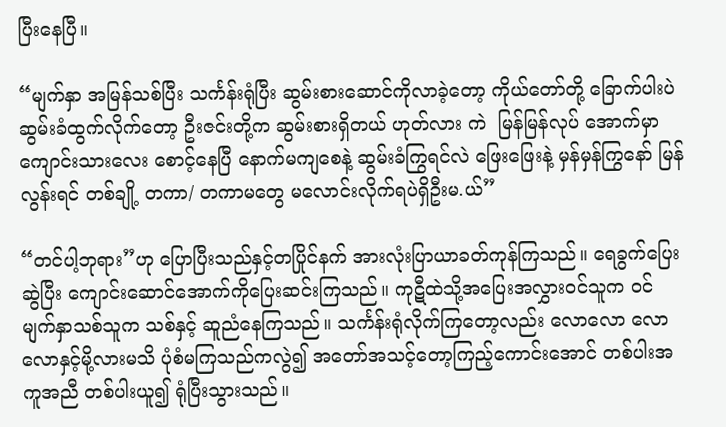ပြီးနေပြီ။

“မျက်နှာ အမြန်သစ်ပြီး သင်္ကန်းရုံပြီး ဆွမ်းစားဆောင်ကိုလာခဲ့တော့ ကိုယ်တော်တို့ ခြောက်ပါးပဲ ဆွမ်းခံထွက်လိုက်တော့ ဦးဇင်းတို့က ဆွမ်းစားရှိတယ် ဟုတ်လား ကဲ  မြန်မြန်လုပ် အောက်မှာ ကျောင်းသားလေး စောင့်နေပြီ နောက်မကျစေနဲ့ ဆွမ်းခံကြွရင်လဲ ဖြေးဖြေးနဲ့ မှန်မှန်ကြွနော် မြန်လွန်းရင် တစ်ချို့ တကာ/ တကာမတွေ မလောင်းလိုက်ရပဲရှိဦးမ.ယ်”

“တင်ပါ့ဘုရား”ဟု ပြောပြီးသည်နှင့်တပြိုင်နက် အားလုံးပြာယာခတ်ကုန်ကြသည်။ ရေခွက်ပြေးဆွဲပြီး ကျောင်းဆောင်အောက်ကိုပြေးဆင်းကြသည်။ ကုဋီထဲသို့အပြေးအလွှားဝင်သူက ဝင် မျက်နှာသစ်သူက သစ်နှင့် ဆူညံနေကြသည်။ သင်္ကန်းရုံလိုက်ကြတော့လည်း လောလော လောလောနှင့်မို့လားမသိ ပုံစံမကြသည်ကလွဲ၍ အတော်အသင့်တော့ကြည့်ကောင်းအောင် တစ်ပါးအကူအညီ တစ်ပါးယူ၍ ရုံပြီးသွားသည်။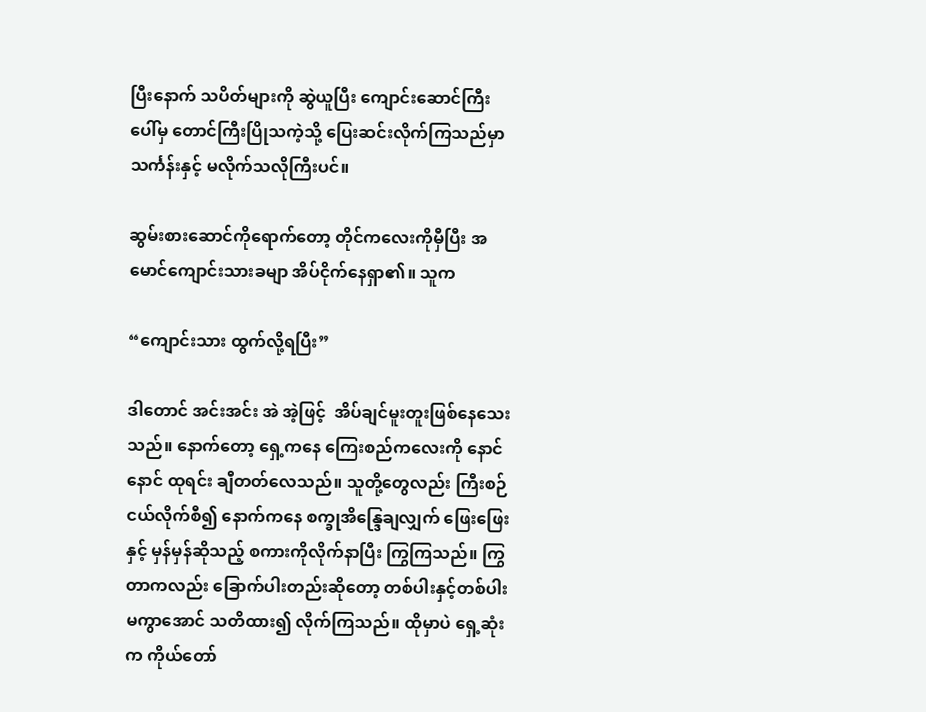ပြီးနောက် သပိတ်များကို ဆွဲယူပြီး ကျောင်းဆောင်ကြီးပေါ်မှ တောင်ကြီးပြိုသကဲ့သို့ ပြေးဆင်းလိုက်ကြသည်မှာ သင်္ကန်းနှင့် မလိုက်သလိုကြီးပင်။

ဆွမ်းစားဆောင်ကိုရောက်တော့ တိုင်ကလေးကိုမှီပြီး အမောင်ကျောင်းသားခမျာ အိပ်ငိုက်နေရှာ၏။ သူက

“ကျောင်းသား ထွက်လို့ရပြီး”

ဒါတောင် အင်းအင်း အဲ အဲ့ဖြင့်  အိပ်ချင်မူးတူးဖြစ်နေသေးသည်။ နောက်တော့ ရှေ့ကနေ ကြေးစည်ကလေးကို နောင်နောင် ထုရင်း ချီတတ်လေသည်။ သူတို့တွေလည်း ကြီးစဉ်ငယ်လိုက်စီ၍ နောက်ကနေ စက္ခုအိန္ဒြေချလျှက် ဖြေးဖြေးနှင့် မှန်မှန်ဆိုသည့် စကားကိုလိုက်နာပြီး ကြွကြသည်။ ကြွတာကလည်း ခြောက်ပါးတည်းဆိုတော့ တစ်ပါးနှင့်တစ်ပါး မကွာအောင် သတိထား၍ လိုက်ကြသည်။ ထိုမှာပဲ ရှေ့ဆုံးက ကိုယ်တော်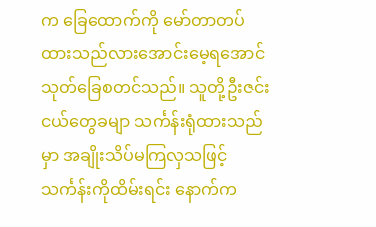က ခြေထောက်ကို မော်တာတပ်ထားသည်လားအောင်းမေ့ရအောင် သုတ်ခြေစတင်သည်။ သူတို့ဦးဇင်းငယ်တွေခမျာ သင်္ကန်းရုံထားသည်မှာ အချိုးသိပ်မကြလှသဖြင့် သင်္ကန်းကိုထိမ်းရင်း နောက်က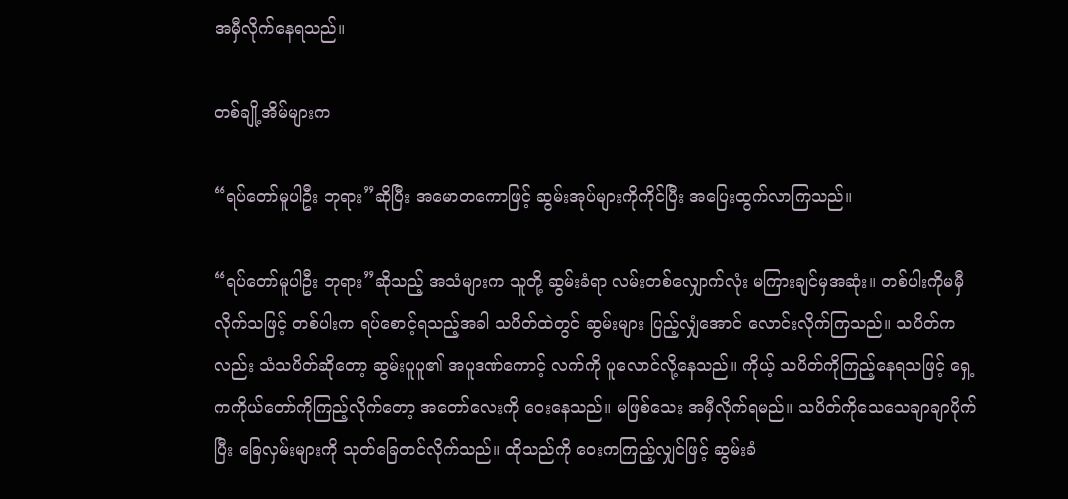အမှီလိုက်နေရသည်။

တစ်ချို့အိမ်များက

“ရပ်တော်မူပါဦး ဘုရား”ဆိုပြီး အမောတကောဖြင့် ဆွမ်းအုပ်များကိုကိုင်ပြီး အပြေးထွက်လာကြသည်။

“ရပ်တော်မူပါဦး ဘုရား”ဆိုသည့် အသံများက သူတို့ ဆွမ်းခံရာ လမ်းတစ်လျှောက်လုံး မကြားချင်မှအဆုံး။ တစ်ပါးကိုမမှီလိုက်သဖြင့် တစ်ပါးက ရပ်စောင့်ရသည့်အခါ သပိတ်ထဲတွင် ဆွမ်းများ ပြည့်လျှံအောင် လောင်းလိုက်ကြသည်။ သပိတ်ကလည်း သံသပိတ်ဆိုတော့ ဆွမ်းပူပူ၏ အပူဒဏ်ကောင့် လက်ကို ပူလောင်လို့နေသည်။ ကိုယ့် သပိတ်ကိုကြည့်နေရသဖြင့် ရှေ့ကကိုယ်တော်ကိုကြည့်လိုက်တော့ အတော်လေးကို ဝေးနေသည်။ မဖြစ်သေး အမှီလိုက်ရမည်။ သပိတ်ကိုသေသေချာချာပိုက်ပြီး ခြေလှမ်းများကို သုတ်ခြေတင်လိုက်သည်။ ထိုသည်ကို ဝေးကကြည့်လျှင်ဖြင့် ဆွမ်းခံ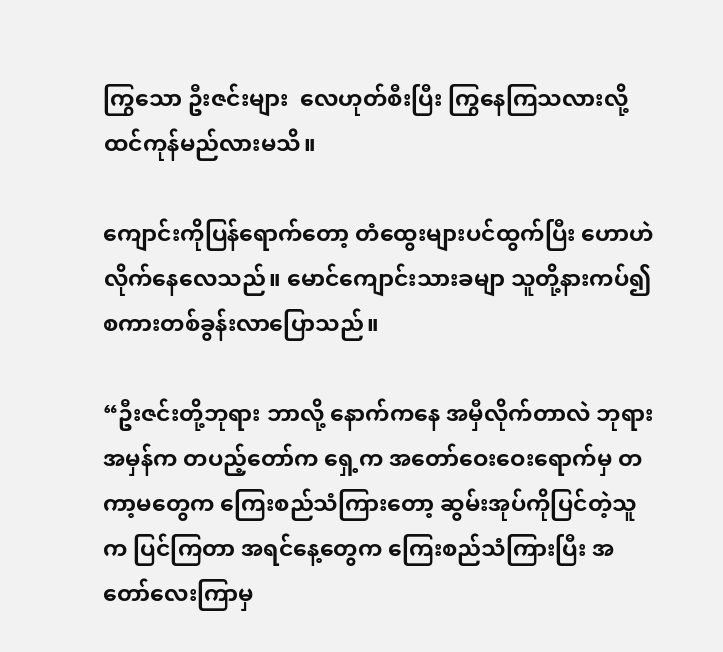ကြွသော ဦးဇင်းများ  လေဟုတ်စီးပြီး ကြွနေကြသလားလို့ ထင်ကုန်မည်လားမသိ။

ကျောင်းကိုပြန်ရောက်တော့ တံထွေးများပင်ထွက်ပြီး ဟောဟဲလိုက်နေလေသည်။ မောင်ကျောင်းသားခမျာ သူတို့နားကပ်၍ စကားတစ်ခွန်းလာပြောသည်။

“ဦးဇင်းတို့ဘုရား ဘာလို့ နောက်ကနေ အမှီလိုက်တာလဲ ဘုရား အမှန်က တပည့်တော်က ရှေ့က အတော်ဝေးဝေးရောက်မှ တကာ့မတွေက ကြေးစည်သံကြားတော့ ဆွမ်းအုပ်ကိုပြင်တဲ့သူက ပြင်ကြတာ အရင်နေ့တွေက ကြေးစည်သံကြားပြီး အတော်လေးကြာမှ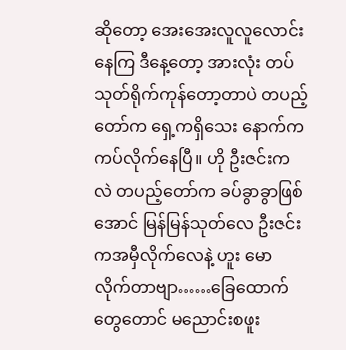ဆိုတော့ အေးအေးလူလူလောင်းနေကြ ဒီနေ့တော့ အားလုံး တပ်သုတ်ရိုက်ကုန်တော့တာပဲ တပည့်တော်က ရှေ့ကရှိသေး နောက်က ကပ်လိုက်နေပြီ။ ဟို ဦးဇင်းကလဲ တပည့်တော်က ခပ်ခွာခွာဖြစ်အောင် မြန်မြန်သုတ်လေ ဦးဇင်းကအမှီလိုက်လေနဲ့ ဟူး မောလိုက်တာဗျာ……ခြေထောက်တွေတောင် မညောင်းစဖူး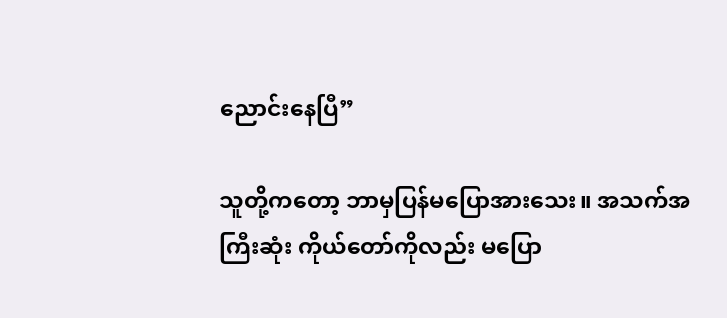ညောင်းနေပြီ”

သူတို့ကတော့ ဘာမှပြန်မပြောအားသေး။ အသက်အကြီးဆုံး ကိုယ်တော်ကိုလည်း မပြော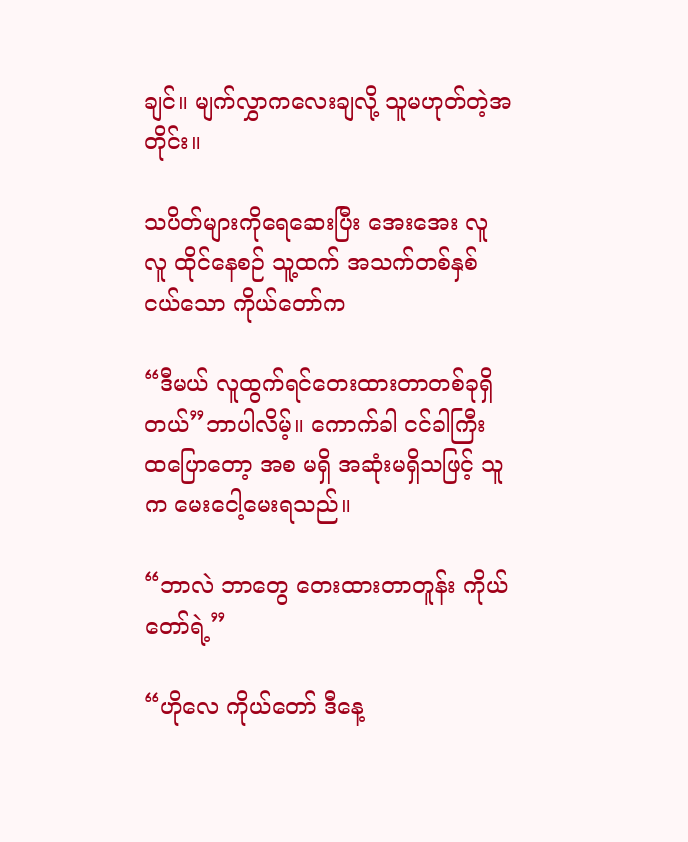ချင်။ မျက်လွှာကလေးချလို့ သူမဟုတ်တဲ့အတိုင်း။

သပိတ်များကိုရေဆေးပြီး အေးအေး လူလူ ထိုင်နေစဉ် သူ့ထက် အသက်တစ်နှစ်ငယ်သော ကိုယ်တော်က

“ဒီမယ် လူထွက်ရင်တေးထားတာတစ်ခုရှိတယ်”ဘာပါလိမ့်။ ကောက်ခါ ငင်ခါကြီး ထပြောတော့ အစ မရှိ အဆုံးမရှိသဖြင့် သူက မေးငေါ့မေးရသည်။

“ဘာလဲ ဘာတွေ တေးထားတာတူန်း ကိုယ်တော်ရဲ့”

“ဟိုလေ ကိုယ်တော် ဒီနေ့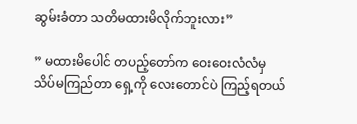ဆွမ်းခံတာ သတိမထားမိလိုက်ဘူးလား”

” မထားမိပေါင် တပည့်တော်က ဝေးဝေးလံလံမှ သိပ်မကြည်တာ ရှေ့ကို လေးတောင်ပဲ ကြည့်ရတယ်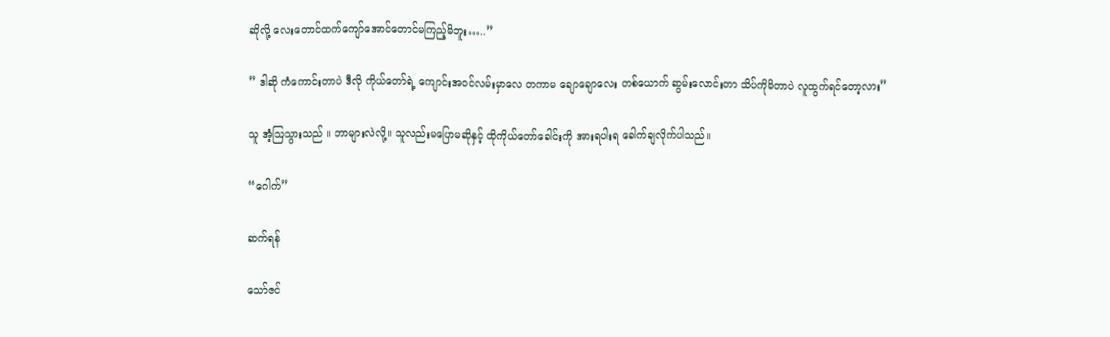ဆိုလို့ လေးတောင်ထက်ကျော်အောင်တောင်မကြည့်မိဘူး…..”

” ဒါဆို ကံကောင်းတာပဲ ဒီလို ကိုယ်တော်ရဲ့ ကျောင်းအဝင်လမ်းမှာလေ တကာမ ချောချောလေး တစ်ယောက် ဆွမ်းလောင်းတာ သိပ်ကိုမိတာပဲ လူထွက်ရင်တော့လား”

သူ အံ့ဩသွားသည် ။ ဘာများလဲလို့။ သူလည်းမပြောမဆိုနှင့် ထိုကိုယ်တော်ခေါင်းကို အားရပါးရ ခေါက်ချလိုက်ပါသည်။

“ဂေါက်”

ဆက်ရန်

သော်ဇင်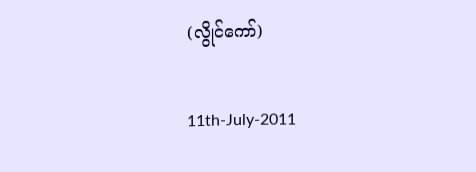(လွိုင်ကော်)

11th-July-2011